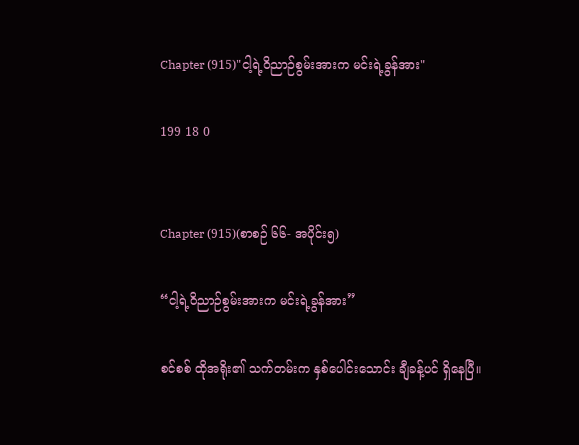Chapter (915)"ငါ့ရဲ့ဝိညာဉ်စွမ်းအားက မင်းရဲ့ခွန်အား"

199 18 0


Chapter (915)(စာစဉ် ၆၆- အပိုင်း၅)

“ငါ့ရဲ့ဝိညာဉ်စွမ်းအားက မင်းရဲ့ခွန်အား”

စင်စစ် ထိုအရိုး၏ သက်တမ်းက နှစ်ပေါင်းသောင်း ချီခန့်ပင် ရှိနေပြီ။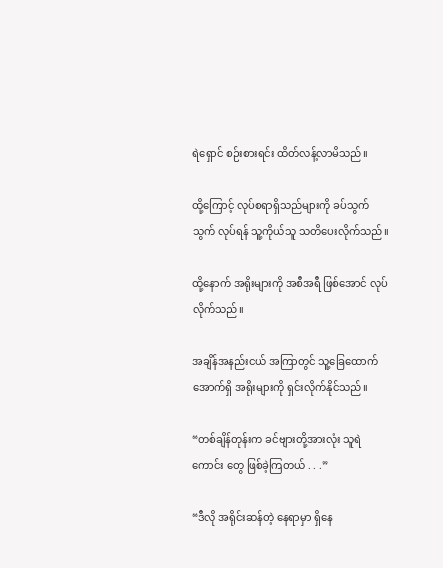ရဲရှောင် စဉ်းစားရင်း ထိတ်လန့်လာမိသည်။

ထို့ကြောင့် လုပ်စရာရှိသည်များကို ခပ်သွက်သွက် လုပ်ရန် သူ့ကိုယ်သူ သတိပေးလိုက်သည်။

ထို့နောက် အရိုးများကို အစီအရီ ဖြစ်အောင် လုပ်လိုက်သည်။

အချိန်အနည်းငယ် အကြာတွင် သူ့ခြေထောက် အောက်ရှိ အရိုးများကို ရှင်းလိုက်နိုင်သည်။

“တစ်ချိန်တုန်းက ခင်ဗျားတို့အားလုံး သူရဲကောင်း တွေ ဖြစ်ခဲ့ကြတယ် . . .”

“ဒီလို အရိုင်းဆန်တဲ့ နေရာမှာ ရှိနေ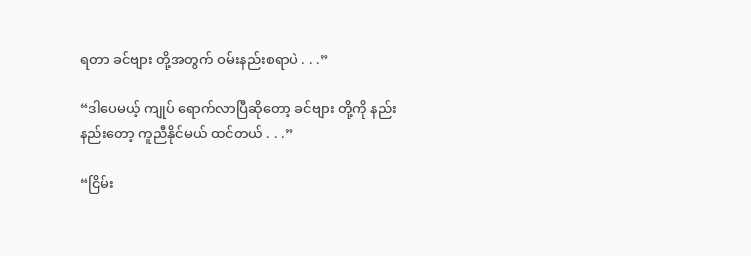ရတာ ခင်ဗျား တို့အတွက် ဝမ်းနည်းစရာပဲ . . .”

“ဒါပေမယ့် ကျုပ် ရောက်လာပြီဆိုတော့ ခင်ဗျား တို့ကို နည်းနည်းတော့ ကူညီနိုင်မယ် ထင်တယ် . . .”

“ငြိမ်း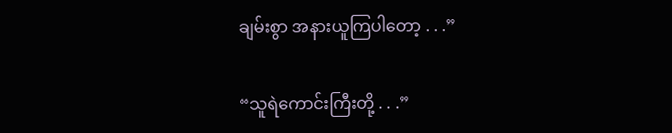ချမ်းစွာ အနားယူကြပါတော့ . . .”

“သူရဲကောင်းကြီးတို့ . . .”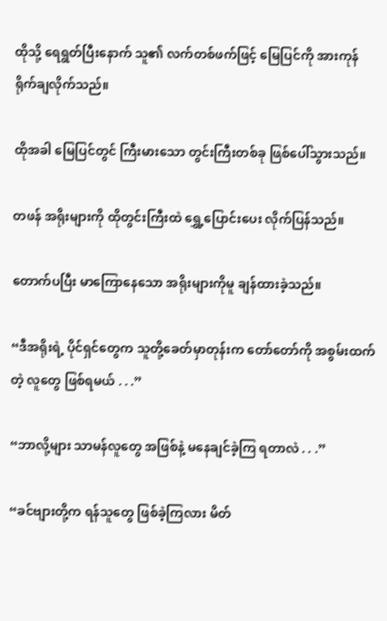ထိုသို့ ရေရွတ်ပြီးနောက် သူ၏ လက်တစ်ဖက်ဖြင့် မြေပြင်ကို အားကုန် ရိုက်ချလိုက်သည်။

ထိုအခါ မြေပြင်တွင် ကြီးမားသော တွင်းကြီးတစ်ခု ဖြစ်ပေါ်သွားသည်။

တဖန် အရိုးများကို ထိုတွင်းကြီးထဲ ရွှေ့ပြောင်းပေး လိုက်ပြန်သည်။

တောက်ပပြီး မာကြောနေသော အရိုးများကိုမူ ချန်ထားခဲ့သည်။

“ဒီအရိုးရဲ့ ပိုင်ရှင်တွေက သူတို့ခေတ်မှာတုန်းက တော်တော်ကို အစွမ်းထက်တဲ့ လူတွေ ဖြစ်ရမယ် . . .”

“ဘာလို့များ သာမန်လူတွေ အဖြစ်နဲ့ မနေချင်ခဲ့ကြ ရတာလဲ . . .”

“ခင်ဗျားတို့က ရန်သူတွေ ဖြစ်ခဲ့ကြလား မိတ်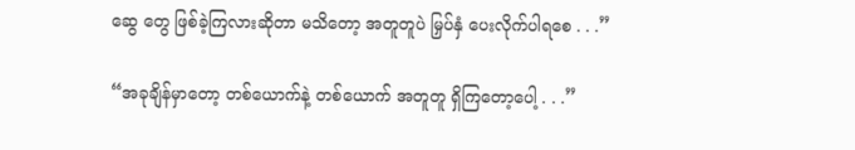ဆွေ တွေ ဖြစ်ခဲ့ကြလားဆိုတာ မသိတော့ အတူတူပဲ မြှပ်နှံ ပေးလိုက်ပါရစေ . . .”

“အခုချိန်မှာတော့ တစ်ယောက်နဲ့ တစ်ယောက် အတူတူ ရှိကြတော့ပေါ့ . . .”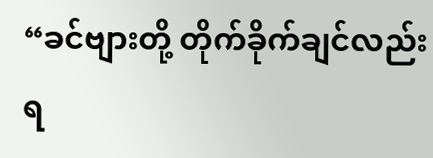“ခင်ဗျားတို့ တိုက်ခိုက်ချင်လည်း ရ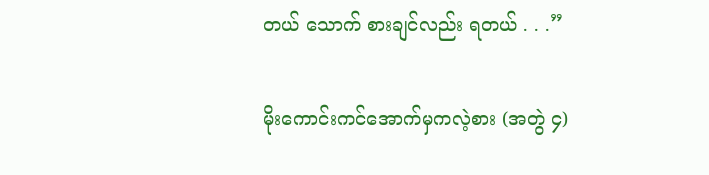တယ် သောက် စားချင်လည်း ရတယ် . . .”

မိုးကောင်းကင်အောက်မှကလဲ့စား (အတွဲ ၄)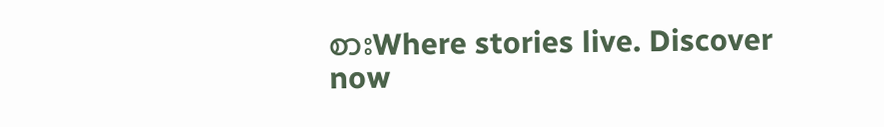စားWhere stories live. Discover now